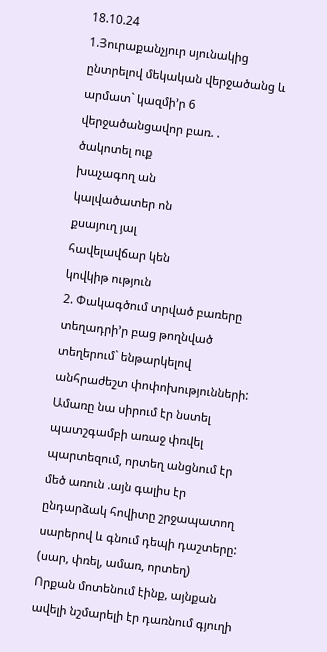18.10.24
1.Յուրաքանչյուր սյունակից ընտրելով մեկական վերջածանց և արմատ` կազմի’ր 6 վերջածանցավոր բառ. .
ծակոտել ուք
խաչագող ան
կալվածատեր ոն
քսայուղ յալ
հավելավճար կեն
կովկիթ ություն
2. Փակագծում տրված բառերը տեղադրի’ր բաց թողնված տեղերում` ենթարկելով անհրաժեշտ փոփոխությունների:
Ամառը նա սիրում էր նստել պատշգամբի առաջ փռվել պարտեզում, որտեղ անցնում էր մեծ առուն .այն գալիս էր ընդարձակ հովիտը շրջապատող սարերով և գնում դեպի դաշտերը:
(սար, փռել, ամառ, որտեղ)
Որքան մոտենում էինք, այնքան ավելի նշմարելի էր դառնում գյուղի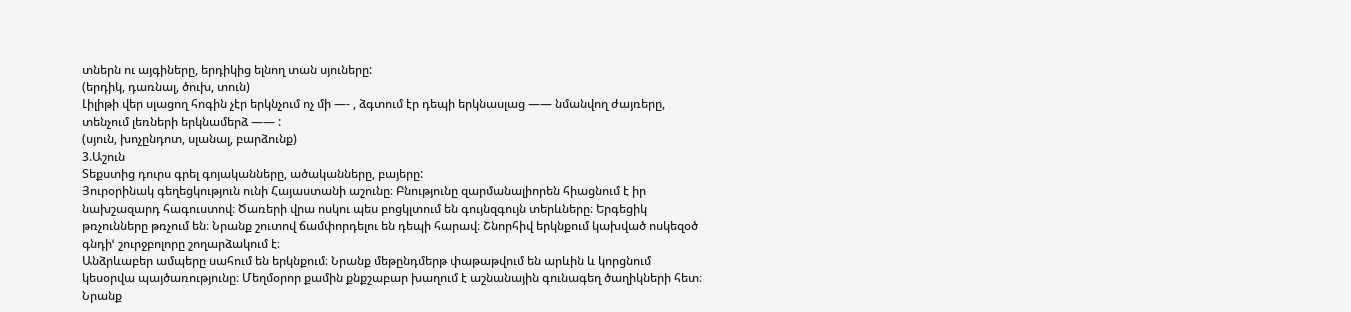տներն ու այգիները, երդիկից ելնող տան սյուները:
(երդիկ, դառնալ, ծուխ, տուն)
Լիլիթի վեր սլացող հոգին չէր երկնչում ոչ մի —- , ձգտում էր դեպի երկնասլաց —— նմանվող ժայռերը, տենչում լեռների երկնամերձ —— :
(սյուն, խոչընդոտ, սլանալ, բարձունք)
3.Աշուն
Տեքստից դուրս գրել գոյականները, ածականները, բայերը:
Յուրօրինակ գեղեցկություն ունի Հայաստանի աշունը։ Բնությունը զարմանալիորեն հիացնում է իր նախշազարդ հագուստով։ Ծառերի վրա ոսկու պես բոցկլտում են գույնզգույն տերևները։ Երգեցիկ թռչունները թռչում են։ Նրանք շուտով ճամփորդելու են դեպի հարավ։ Շնորհիվ երկնքում կախված ոսկեզօծ գնդիՙ շուրջբոլորը շողարձակում է։
Անձրևաբեր ամպերը սահում են երկնքում։ Նրանք մեթընդմերթ փաթաթվում են արևին և կորցնում կեսօրվա պայծառությունը։ Մեղմօրոր քամին քնքշաբար խաղում է աշնանային գունագեղ ծաղիկների հետ։ Նրանք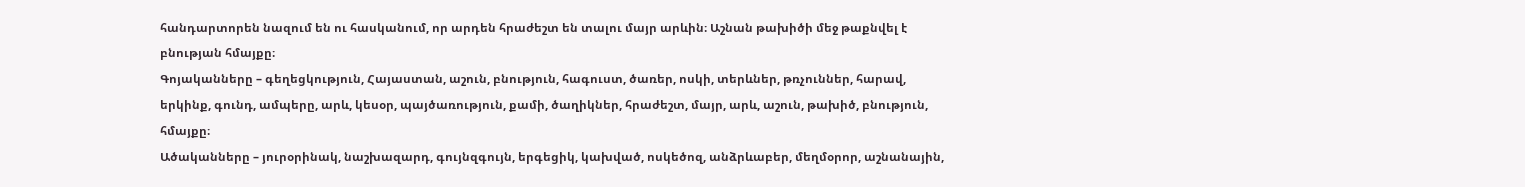հանդարտորեն նազում են ու հասկանում, որ արդեն հրաժեշտ են տալու մայր արևին։ Աշնան թախիծի մեջ թաքնվել է բնության հմայքը։
Գոյականները – գեղեցկություն, Հայաստան, աշուն, բնություն, հագուստ, ծառեր, ոսկի, տերևներ, թռչուններ, հարավ, երկինք, գունդ, ամպերը, արև, կեսօր, պայծառություն, քամի, ծաղիկներ, հրաժեշտ, մայր, արև, աշուն, թախիծ, բնություն, հմայքը։
Ածականները – յուրօրինակ, նաշխազարդ, գույնզգույն, երգեցիկ, կախված, ոսկեծոզ, անձրևաբեր, մեղմօրոր, աշնանային,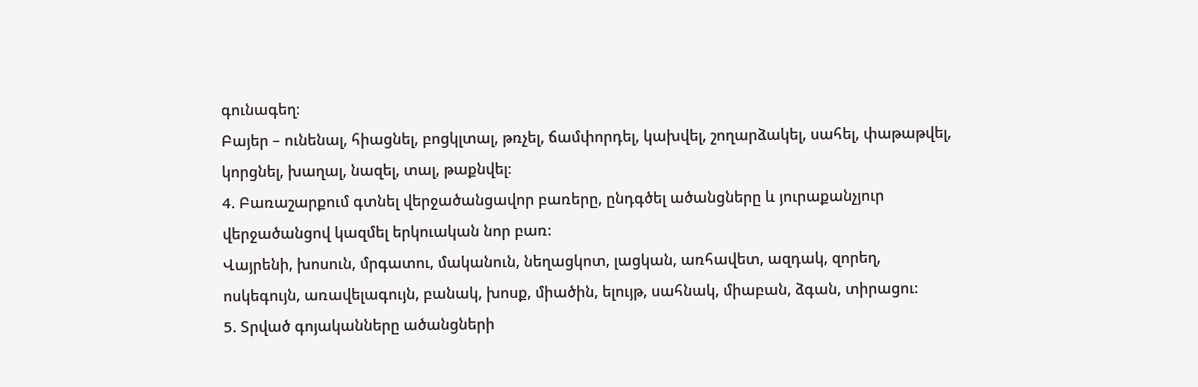գունագեղ։
Բայեր – ունենալ, հիացնել, բոցկլտալ, թռչել, ճամփորդել, կախվել, շողարձակել, սահել, փաթաթվել, կորցնել, խաղալ, նազել, տալ, թաքնվել։
4. Բառաշարքում գտնել վերջածանցավոր բառերը, ընդգծել ածանցները և յուրաքանչյուր վերջածանցով կազմել երկուական նոր բառ:
Վայրենի, խոսուն, մրգատու, մականուն, նեղացկոտ, լացկան, առհավետ, ազդակ, զորեղ, ոսկեգույն, առավելագույն, բանակ, խոսք, միածին, ելույթ, սահնակ, միաբան, ձգան, տիրացու:
5. Տրված գոյականները ածանցների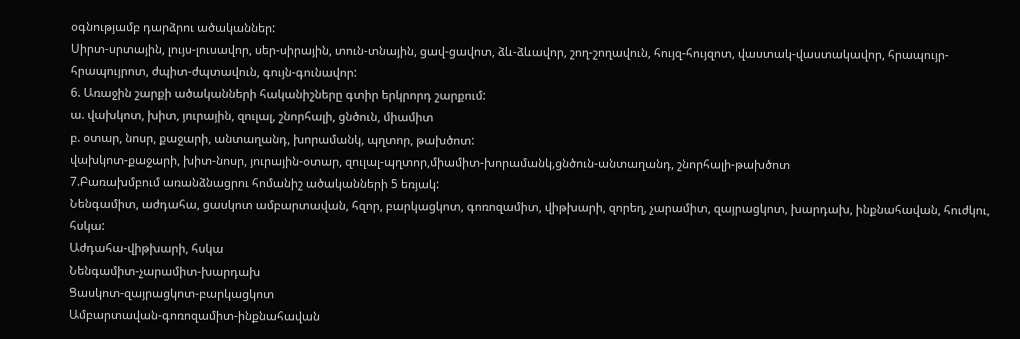օգնությամբ դարձրու ածականներ:
Սիրտ-սրտային, լույս-լուսավոր, սեր-սիրային, տուն-տնային, ցավ-ցավոտ, ձև-ձևավոր, շող-շողավուն, հույզ-հույզոտ, վաստակ-վաստակավոր, հրապույր-հրապույրոտ, ժպիտ-ժպտավուն, գույն-գունավոր:
6. Առաջին շարքի ածականների հականիշները գտիր երկրորդ շարքում:
ա. վախկոտ, խիտ, յուրային, զուլալ, շնորհալի, ցնծուն, միամիտ
բ. օտար, նոսր, քաջարի, անտաղանդ, խորամանկ, պղտոր, թախծոտ:
վախկոտ-քաջարի, խիտ-նոսր, յուրային-օտար, զուլալ-պղտոր,միամիտ-խորամանկ,ցնծուն-անտաղանդ, շնորհալի-թախծոտ
7.Բառախմբում առանձնացրու հոմանիշ ածականների 5 եռյակ:
Նենգամիտ, աժդահա, ցասկոտ ամբարտավան, հզոր, բարկացկոտ, գոռոզամիտ, վիթխարի, զորեղ, չարամիտ, զայրացկոտ, խարդախ, ինքնահավան, հուժկու, հսկա:
Աժդահա-վիթխարի, հսկա
Նենգամիտ-չարամիտ-խարդախ
Ցասկոտ-զայրացկոտ-բարկացկոտ
Ամբարտավան-գոռոզամիտ-ինքնահավան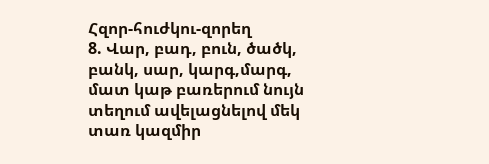Հզոր-հուժկու-զորեղ
8. Վար, բադ, բուն, ծածկ, բանկ, սար, կարգ,մարգ, մատ կաթ բառերում նույն տեղում ավելացնելով մեկ տառ կազմիր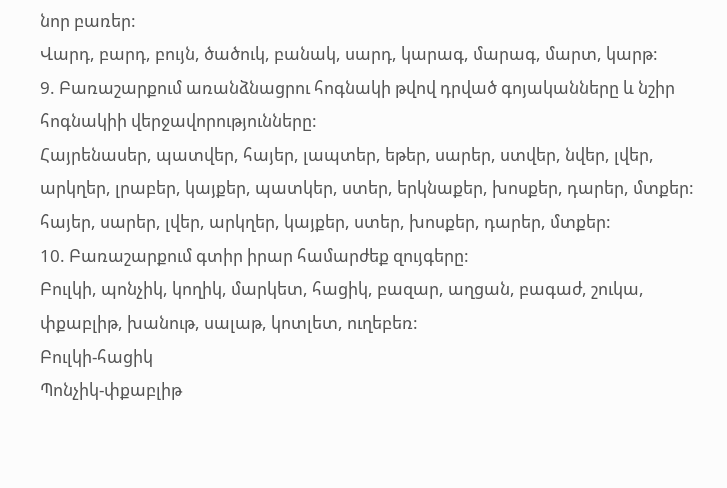նոր բառեր:
Վարդ, բարդ, բույն, ծածուկ, բանակ, սարդ, կարագ, մարագ, մարտ, կարթ:
9. Բառաշարքում առանձնացրու հոգնակի թվով դրված գոյականները և նշիր հոգնակիի վերջավորությունները:
Հայրենասեր, պատվեր, հայեր, լապտեր, եթեր, սարեր, ստվեր, նվեր, լվեր, արկղեր, լրաբեր, կայքեր, պատկեր, ստեր, երկնաքեր, խոսքեր, դարեր, մտքեր:
հայեր, սարեր, լվեր, արկղեր, կայքեր, ստեր, խոսքեր, դարեր, մտքեր:
10. Բառաշարքում գտիր իրար համարժեք զույգերը:
Բուլկի, պոնչիկ, կողիկ, մարկետ, հացիկ, բազար, աղցան, բագաժ, շուկա, փքաբլիթ, խանութ, սալաթ, կոտլետ, ուղեբեռ:
Բուլկի-հացիկ
Պոնչիկ-փքաբլիթ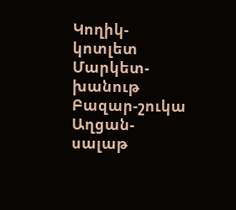Կողիկ-կոտլետ
Մարկետ-խանութ
Բազար-շուկա
Աղցան-սալաթ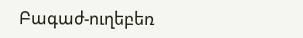Բագաժ-ուղեբեռ